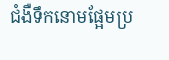ជំងឺទឹកនោមផ្អែមប្រ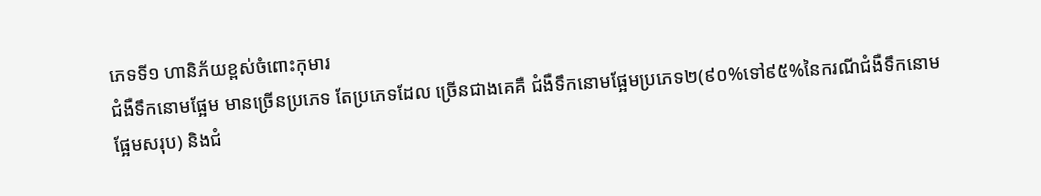ភេទទី១ ហានិភ័យខ្ពស់ចំពោះកុមារ
ជំងឺទឹកនោមផ្អែម មានច្រើនប្រភេទ តែប្រភេទដែល ច្រើនជាងគេគឺ ជំងឺទឹកនោមផ្អែមប្រភេទ២(៩០%ទៅ៩៥%នៃករណីជំងឺទឹកនោមផ្អែមសរុប) និងជំ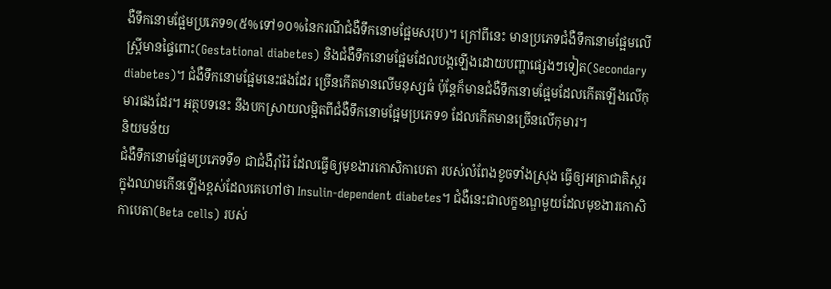ងឺទឹកនោមផ្អែមប្រភេទ១(៥%ទៅ១០%នៃករណីជំងឺទឹកនោមផ្អែមសរុប)។ ក្រៅពីនេះ មានប្រភេទជំងឺទឹកនោមផ្អែមលើស្ត្រីមានផ្ទៃពោះ(Gestational diabetes) និងជំងឺទឹកនោមផ្អែមដែលបង្កឡើងដោយបញ្ហាផ្សេងៗទៀត(Secondary diabetes)។ ជំងឺទឹកនោមផ្អែមនេះផងដែរ ច្រើនកើតមានលើមនុស្សធំ ប៉ុន្តែក៏មានជំងឺទឹកនោមផ្អែមដែលកើតឡើងលើកុមារផងដែរ។ អត្ថបទនេះ នឹងបកស្រាយលម្អិតពីជំងឺទឹកនោមផ្អែមប្រភេទ១ ដែលកើតមានច្រើនលើកុមារ។
និយមន័យ
ជំងឺទឹកនោមផ្អែមប្រភេទទី១ ជាជំងឺរ៉ាំរ៉ៃ ដែលធ្វើឲ្យមុខងារកោសិកាបេតា របស់លំពែងខូចទាំងស្រុង ធ្វើឲ្យអត្រាជាតិស្ករក្នុងឈាមកើនឡើងខ្ពស់ដែលគេហៅថា Insulin-dependent diabetes។ ជំងឺនេះជាលក្ខខណ្ឌមួយដែលមុខងារកោសិកាបេតា(Beta cells) របស់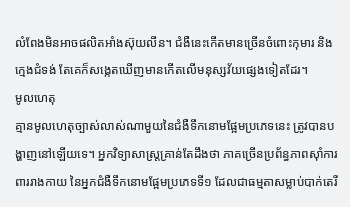លំពែងមិនអាចផលិតអាំងស៊ុយលីន។ ជំងឺនេះកើតមានច្រើនចំពោះកុមារ និងក្មេងជំទង់ តែគេក៏សង្កេតឃើញមានកើតលើមនុស្សវ័យផ្សេងទៀតដែរ។
មូលហេតុ
គ្មានមូលហេតុច្បាស់លាស់ណាមួយនៃជំងឺទឹកនោមផ្អែមប្រភេទនេះ ត្រូវបានបង្ហាញនៅឡើយទេ។ អ្នកវិទ្យាសាស្ត្រគ្រាន់តែដឹងថា ភាគច្រើនប្រព័ន្ធភាពស៊ាំការពាររាងកាយ នៃអ្នកជំងឺទឹកនោមផ្អែមប្រភេទទី១ ដែលជាធម្មតាសម្លាប់បាក់តេរី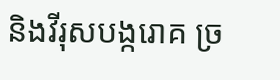និងវីរុសបង្ករោគ ច្រ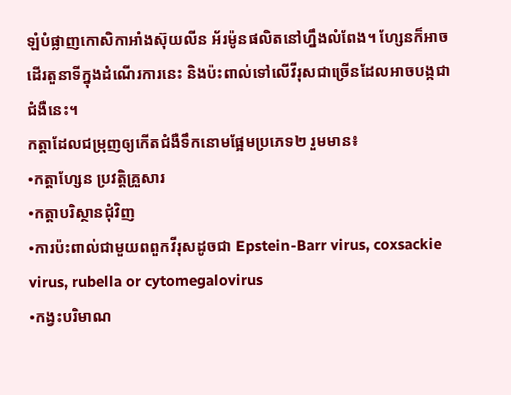ឡំបំផ្លាញកោសិកាអាំងស៊ុយលីន អ័រម៉ូនផលិតនៅហ្នឹងលំពែង។ ហ្សែនក៏អាចដើរតួនាទីក្នុងដំណើរការនេះ និងប៉ះពាល់ទៅលើវីរុសជាច្រើនដែលអាចបង្កជាជំងឺនេះ។
កត្តាដែលជម្រុញឲ្យកើតជំងឺទឹកនោមផ្អែមប្រភេទ២ រួមមាន៖
•កត្តាហ្សែន ប្រវត្តិគ្រួសារ
•កត្តាបរិស្ថានជុំវិញ
•ការប៉ះពាល់ជាមួយពពួកវីរុសដូចជា Epstein-Barr virus, coxsackie virus, rubella or cytomegalovirus
•កង្វះបរិមាណ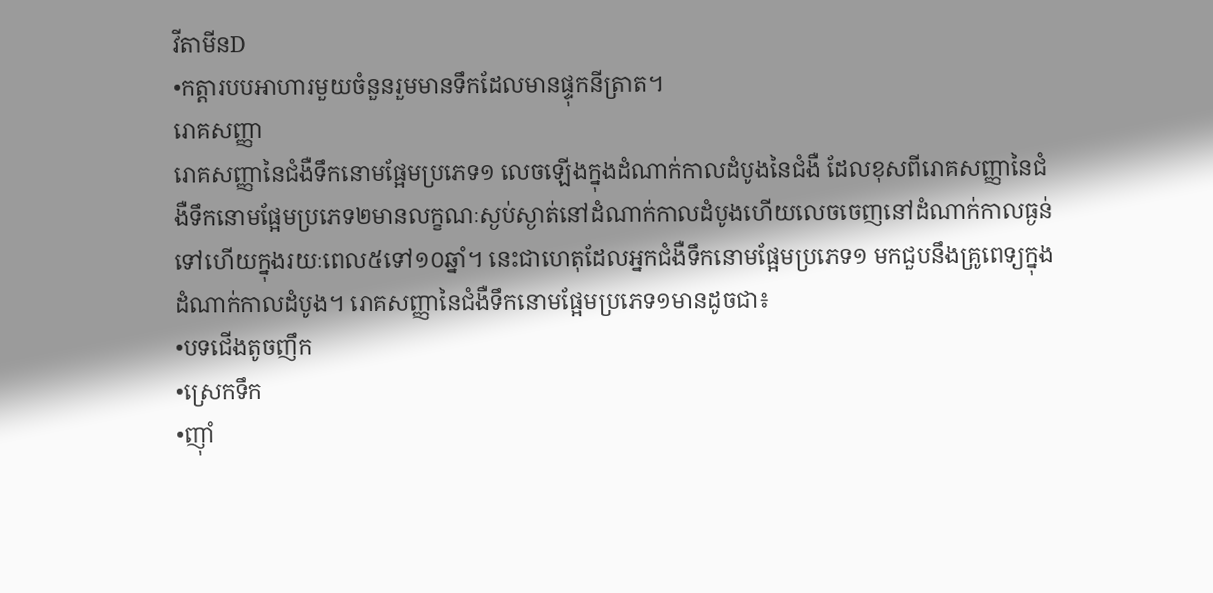វីតាមីនD
•កត្តារបបអាហារមួយចំនួនរួមមានទឹកដែលមានផ្ទុកនីត្រាត។
រោគសញ្ញា
រោគសញ្ញានៃជំងឺទឹកនោមផ្អែមប្រភេទ១ លេចឡើងក្នុងដំណាក់កាលដំបូងនៃជំងឺ ដែលខុសពីរោគសញ្ញានៃជំងឺទឹកនោមផ្អែមប្រភេទ២មានលក្ខណៈស្ងប់ស្ងាត់នៅដំណាក់កាលដំបូងហើយលេចចេញនៅដំណាក់កាលធ្ងន់ទៅហើយក្នុងរយៈពេល៥ទៅ១០ឆ្នាំ។ នេះជាហេតុដែលអ្នកជំងឺទឹកនោមផ្អែមប្រភេទ១ មកជួបនឹងគ្រូពេទ្យក្នុងដំណាក់កាលដំបូង។ រោគសញ្ញានៃជំងឺទឹកនោមផ្អែមប្រភេទ១មានដូចជា៖
•បទជើងតូចញឹក
•ស្រេកទឹក
•ញ៉ាំ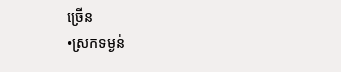ច្រើន
•ស្រកទម្ងន់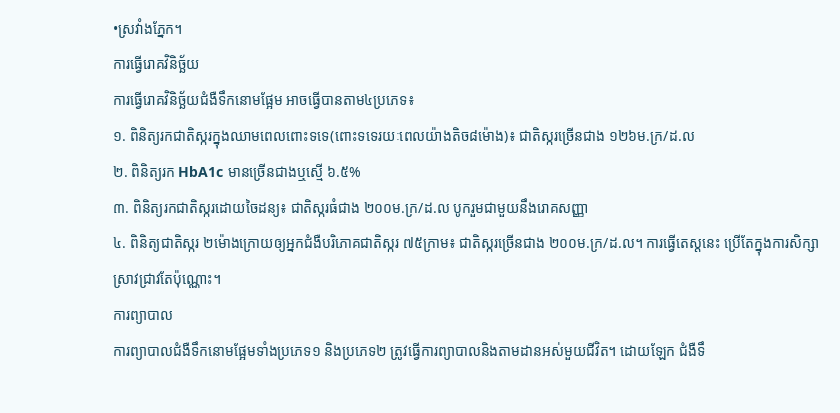•ស្រវាំងភ្នែក។
ការធ្វើរោគវិនិច្ឆ័យ
ការធ្វើរោគវិនិច្ឆ័យជំងឺទឹកនោមផ្អែម អាចធ្វើបានតាម៤ប្រភេទ៖
១. ពិនិត្យរកជាតិស្ករក្នុងឈាមពេលពោះទទេ(ពោះទទេរយៈពេលយ៉ាងតិច៨ម៉ោង)៖ ជាតិស្ករច្រើនជាង ១២៦ម.ក្រ/ដ.ល
២. ពិនិត្យរក HbA1c មានច្រើនជាងឬស្មើ ៦.៥%
៣. ពិនិត្យរកជាតិស្ករដោយចៃដន្យ៖ ជាតិស្ករធំជាង ២០០ម.ក្រ/ដ.ល បូករួមជាមួយនឹងរោគសញ្ញា
៤. ពិនិត្យជាតិស្ករ ២ម៉ោងក្រោយឲ្យអ្នកជំងឺបរិភោគជាតិស្ករ ៧៥ក្រាម៖ ជាតិស្ករច្រើនជាង ២០០ម.ក្រ/ដ.ល។ ការធ្វើតេស្តនេះ ប្រើតែក្នុងការសិក្សា ស្រាវជ្រាវតែប៉ុណ្ណោះ។
ការព្យាបាល
ការព្យាបាលជំងឺទឹកនោមផ្អែមទាំងប្រភេទ១ និងប្រភេទ២ ត្រូវធ្វើការព្យាបាលនិងតាមដានអស់មួយជីវិត។ ដោយឡែក ជំងឺទឹ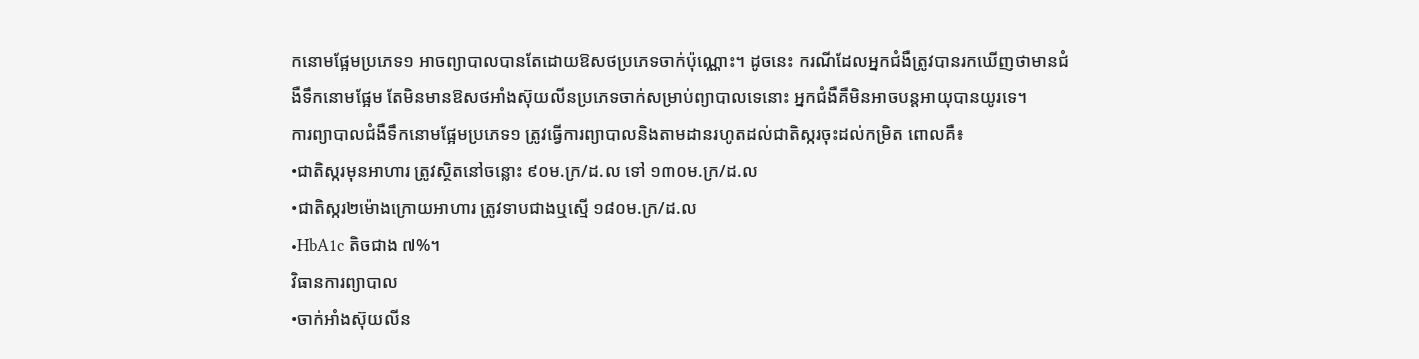កនោមផ្អែមប្រភេទ១ អាចព្យាបាលបានតែដោយឱសថប្រភេទចាក់ប៉ុណ្ណោះ។ ដូចនេះ ករណីដែលអ្នកជំងឺត្រូវបានរកឃើញថាមានជំងឺទឹកនោមផ្អែម តែមិនមានឱសថអាំងស៊ុយលីនប្រភេទចាក់សម្រាប់ព្យាបាលទេនោះ អ្នកជំងឺគឺមិនអាចបន្តអាយុបានយូរទេ។
ការព្យាបាលជំងឺទឹកនោមផ្អែមប្រភេទ១ ត្រូវធ្វើការព្យាបាលនិងតាមដានរហូតដល់ជាតិស្ករចុះដល់កម្រិត ពោលគឺ៖
•ជាតិស្ករមុនអាហារ ត្រូវស្ថិតនៅចន្លោះ ៩០ម.ក្រ/ដ.ល ទៅ ១៣០ម.ក្រ/ដ.ល
•ជាតិស្ករ២ម៉ោងក្រោយអាហារ ត្រូវទាបជាងឬស្មើ ១៨០ម.ក្រ/ដ.ល
•HbA1c តិចជាង ៧%។
វិធានការព្យាបាល
•ចាក់អាំងស៊ុយលីន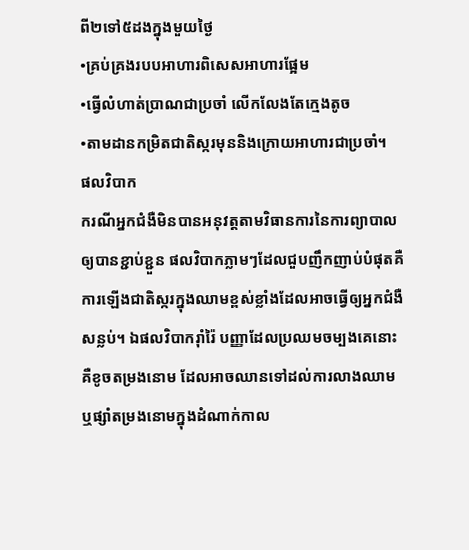ពី២ទៅ៥ដងក្នុងមួយថ្ងៃ
•គ្រប់គ្រងរបបអាហារពិសេសអាហារផ្អែម
•ធ្វើលំហាត់ប្រាណជាប្រចាំ លើកលែងតែក្មេងតូច
•តាមដានកម្រិតជាតិស្ករមុននិងក្រោយអាហារជាប្រចាំ។
ផលវិបាក
ករណីអ្នកជំងឺមិនបានអនុវត្តតាមវិធានការនៃការព្យាបាលឲ្យបានខ្ជាប់ខ្ជួន ផលវិបាកភ្លាមៗដែលជួបញឹកញាប់បំផុតគឺការឡើងជាតិស្ករក្នុងឈាមខ្ពស់ខ្លាំងដែលអាចធ្វើឲ្យអ្នកជំងឺសន្លប់។ ឯផលវិបាករ៉ាំរ៉ៃ បញ្ញាដែលប្រឈមចម្បងគេនោះគឺខូចតម្រងនោម ដែលអាចឈានទៅដល់ការលាងឈាមឬផ្សាំតម្រងនោមក្នុងដំណាក់កាល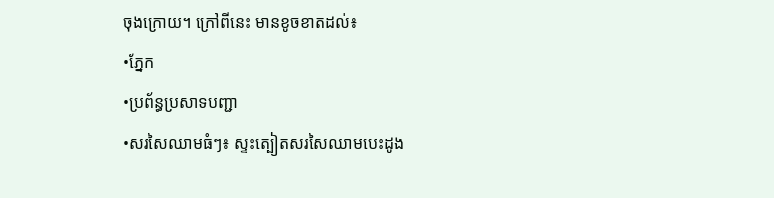ចុងក្រោយ។ ក្រៅពីនេះ មានខូចខាតដល់៖
•ភ្នែក
•ប្រព័ន្ធប្រសាទបញ្ជា
•សរសៃឈាមធំៗ៖ ស្ទះត្បៀតសរសៃឈាមបេះដូង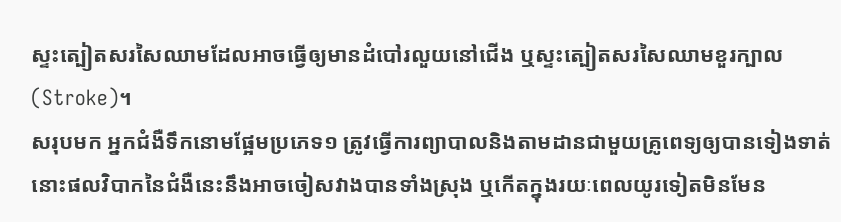ស្ទះត្បៀតសរសៃឈាមដែលអាចធ្វើឲ្យមានដំបៅរលួយនៅជើង ឬស្ទះត្បៀតសរសៃឈាមខួរក្បាល(Stroke)។
សរុបមក អ្នកជំងឺទឹកនោមផ្អែមប្រភេទ១ ត្រូវធ្វើការព្យាបាលនិងតាមដានជាមួយគ្រូពេទ្យឲ្យបានទៀងទាត់ នោះផលវិបាកនៃជំងឺនេះនឹងអាចចៀសវាងបានទាំងស្រុង ឬកើតក្នុងរយៈពេលយូរទៀតមិនមែន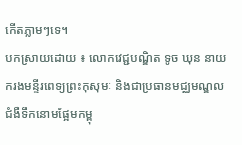កើតភ្លាមៗទេ។
បកស្រាយដោយ ៖ លោកវេជ្ជបណ្ឌិត ទូច ឃុន នាយករងមន្ទីរពេទ្យព្រះកុសុមៈ និងជាប្រធានមជ្ឈមណ្ឌលជំងឺទឹកនោមផ្អែមកម្ពុ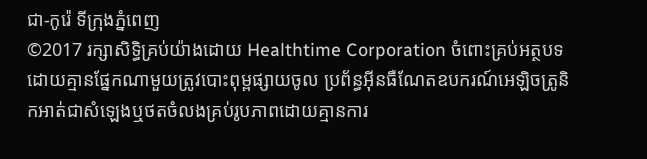ជា-កូរ៉េ ទីក្រុងភ្នំពេញ
©2017 រក្សាសិទ្ធិគ្រប់យ៉ាងដោយ Healthtime Corporation ចំពោះគ្រប់អត្ថបទដោយគ្មានផ្នែកណាមួយត្រូវបោះពុម្ពផ្សាយចូល ប្រព័ន្ធអ៊ីនធឺណែតឧបករណ៍អេឡិចត្រូនិកអាត់ជាសំឡេងឬថតចំលងគ្រប់រូបភាពដោយគ្មានការ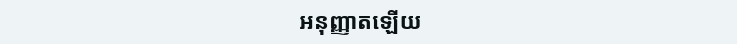អនុញ្ញាតឡើយ